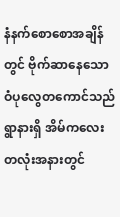နံနက်စောစောအချိန်တွင် ဗိုက်ဆာနေသော ဝံပုလွေတကောင်သည် ရွာနားရှိ အိမ်ကလေးတလုံးအနားတွင်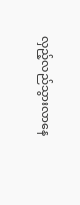လှည့်လည်သွားလာနေ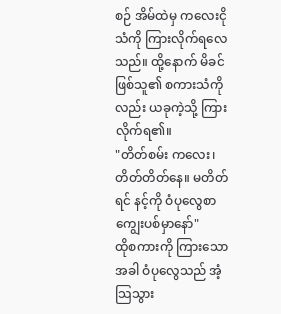စဉ် အိမ်ထဲမှ ကလေးငိုသံကို ကြားလိုက်ရလေသည်။ ထို့နောက် မိခင်ဖြစ်သူ၏ စကားသံကိုလည်း ယခုကဲ့သို့ ကြားလိုက်ရ၏။
"တိတ်စမ်း ကလေး၊ တိတ်တိတ်နေ။ မတိတ်ရင် နင့်ကို ဝံပုလွေစာ ကျွေးပစ်မှာနော်"
ထိုစကားကို ကြားသောအခါ ဝံပုလွေသည် အံ့သြသွား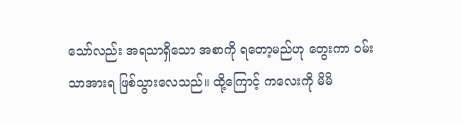သော်လည်း အရသာရှိသော အစာကို ရတော့မည်ဟု တွေးကာ ဝမ်းသာအားရ ဖြစ်သွားလေသည်။ ထို့ကြောင့် ကလေးကို မိမိ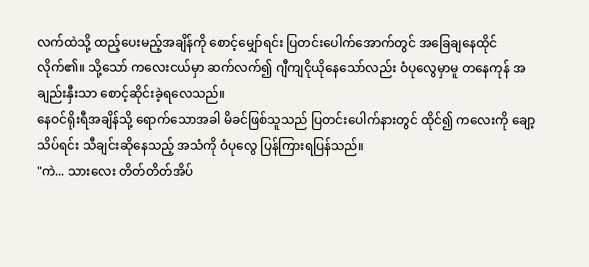လက်ထဲသို့ ထည့်ပေးမည့်အချိန်ကို စောင့်မျှော်ရင်း ပြတင်းပေါက်အောက်တွင် အခြေချနေထိုင်လိုက်၏။ သို့သော် ကလေးငယ်မှာ ဆက်လက်၍ ဂျီကျငိုယိုနေသော်လည်း ဝံပုလွေမှာမူ တနေကုန် အချည်းနှီးသာ စောင့်ဆိုင်းခဲ့ရလေသည်။
နေဝင်ရိုးရီအချိန်သို့ ရောက်သောအခါ မိခင်ဖြစ်သူသည် ပြတင်းပေါက်နားတွင် ထိုင်၍ ကလေးကို ချော့သိပ်ရင်း သီချင်းဆိုနေသည့် အသံကို ဝံပုလွေ ပြန်ကြားရပြန်သည်။
"ကဲ... သားလေး တိတ်တိတ်အိပ်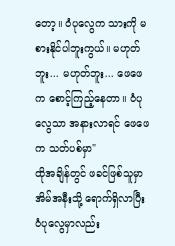တော့။ ဝံပုလွေက သားကို မစားနိုင်ပါဘူးကွယ်။ မဟုတ်ဘူး... မဟုတ်ဘူး... ဖေဖေက စောင့်ကြည့်နေတာ။ ဝံပုလွေသာ အနားလာရင် ဖေဖေက သတ်ပစ်မှာ"
ထိုအချိန်တွင် ဖခင်ဖြစ်သူမှာ အိမ်အနီးသို့ ရောက်ရှိလာပြီး ဝံပုလွေမှာလည်း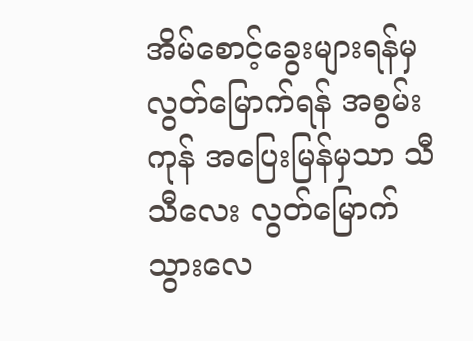အိမ်စောင့်ခွေးများရန်မှ လွတ်မြောက်ရန် အစွမ်းကုန် အပြေးမြန်မှသာ သီသီလေး လွတ်မြောက်သွားလေ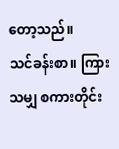တော့သည်။
သင်ခန်းစာ။ ကြားသမျှ စကားတိုင်း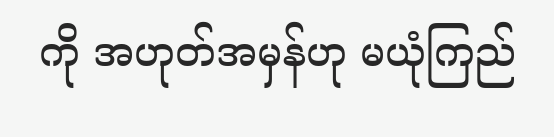ကို အဟုတ်အမှန်ဟု မယုံကြည်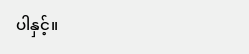ပါနှင့်။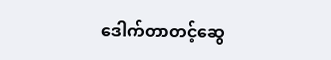ဒေါက်တာတင့်ဆွေ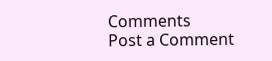Comments
Post a Comment